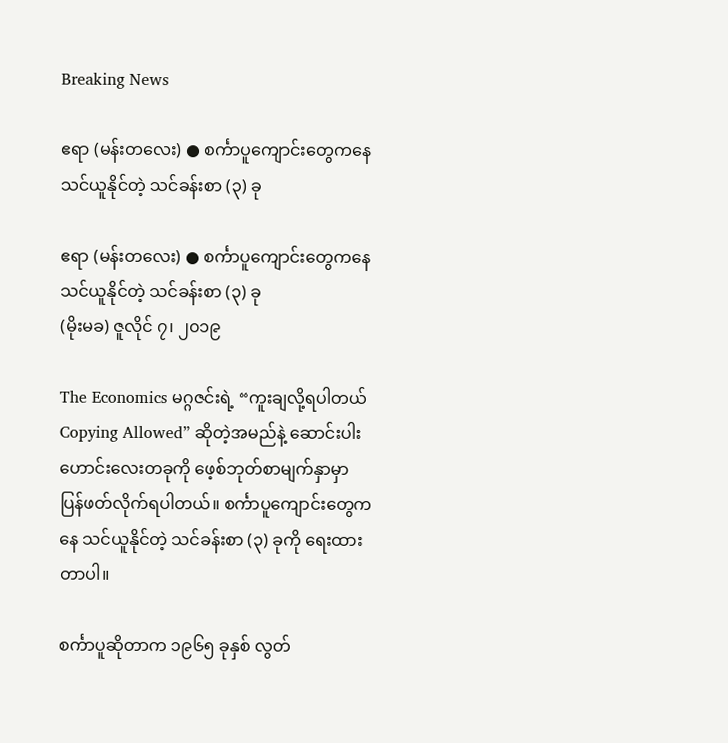Breaking News

ဧရာ (မန်းတလေး) ● စင်္ကာပူကျောင်းတွေကနေ သင်ယူနိုင်တဲ့ သင်ခန်းစာ (၃) ခု

ဧရာ (မန်းတလေး) ● စင်္ကာပူကျောင်းတွေကနေ သင်ယူနိုင်တဲ့ သင်ခန်းစာ (၃) ခု
(မိုးမခ) ဇူလိုင် ၇၊ ၂၀၁၉

The Economics မဂ္ဂဇင်းရဲ့ “ကူးချလို့ရပါတယ် Copying Allowed” ဆိုတဲ့အမည်နဲ့ ဆောင်းပါးဟောင်းလေးတခုကို ဖေ့စ်ဘုတ်စာမျက်နှာမှာ ပြန်ဖတ်လိုက်ရပါတယ်။ စင်္ကာပူကျောင်းတွေကနေ သင်ယူနိုင်တဲ့ သင်ခန်းစာ (၃) ခုကို ရေးထား တာပါ။

စင်္ကာပူဆိုတာက ၁၉၆၅ ခုနှစ် လွတ်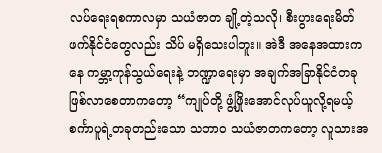လပ်ရေးရစကာလမှာ သယံဇာတ ချို့တဲ့သလို၊ စီးပွားရေးမိတ်ဖက်နိုင်ငံတွေလည်း သိပ် မရှိသေးပါဘူး။ အဲဒီ အနေအထားကနေ ကမ္ဘာ့ကုန်သွယ်ရေးနဲ့ ဘဏ္ဍာရေးမှာ အချက်အခြာနိုင်ငံတခု ဖြစ်လာစေတာကတော့ “ကျုပ်တို့ ဖွံ့ဖြိုးအောင်လုပ်ယူလို့ရမယ့် စင်္ကာပူရဲ့တခုတည်းသော သဘာဝ သယံဇာတကတော့ လူသားအ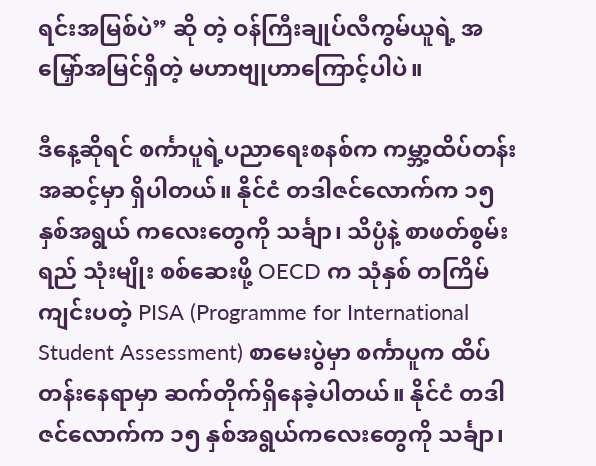ရင်းအမြစ်ပဲ” ဆို တဲ့ ဝန်ကြီးချုပ်လီကွမ်ယူရဲ့ အမြှော်အမြင်ရှိတဲ့ မဟာဗျုဟာကြောင့်ပါပဲ။

ဒီနေ့ဆိုရင် စင်္ကာပူရဲ့ပညာရေးစနစ်က ကမ္ဘာ့ထိပ်တန်းအဆင့်မှာ ရှိပါတယ်။ နိုင်ငံ တဒါဇင်လောက်က ၁၅ နှစ်အရွယ် ကလေးတွေကို သင်္ချာ၊ သိပ္ပံနဲ့ စာဖတ်စွမ်းရည် သုံးမျိုး စစ်ဆေးဖို့ OECD က သုံနှစ် တကြိမ် ကျင်းပတဲ့ PISA (Programme for International Student Assessment) စာမေးပွဲမှာ စင်္ကာပူက ထိပ်တန်းနေရာမှာ ဆက်တိုက်ရှိနေခဲ့ပါတယ်။ နိုင်ငံ တဒါဇင်လောက်က ၁၅ နှစ်အရွယ်ကလေးတွေကို သင်္ချာ၊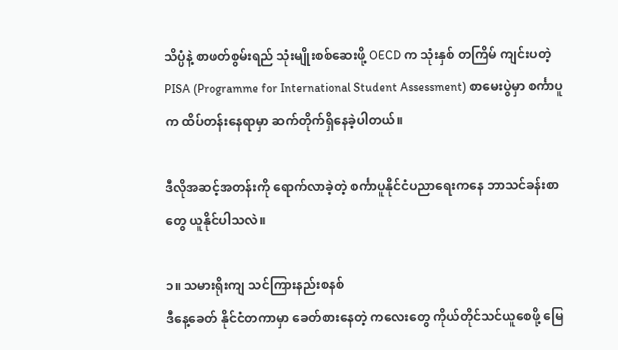သိပ္ပံနဲ့ စာဖတ်စွမ်းရည် သုံးမျိုးစစ်ဆေးဖို့ OECD က သုံးနှစ် တကြိမ် ကျင်းပတဲ့ PISA (Programme for International Student Assessment) စာမေးပွဲမှာ စင်္ကာပူက ထိပ်တန်းနေရာမှာ ဆက်တိုက်ရှိနေခဲ့ပါတယ်။

ဒီလိုအဆင့်အတန်းကို ရောက်လာခဲ့တဲ့ စင်္ကာပူနိုင်ငံပညာရေးကနေ ဘာသင်ခန်းစာတွေ ယူနိုင်ပါသလဲ။

၁။ သမားရိုးကျ သင်ကြားနည်းစနစ်
ဒီနေ့ခေတ် နိုင်ငံတကာမှာ ခေတ်စားနေတဲ့ ကလေးတွေ ကိုယ်တိုင်သင်ယူစေဖို့ မြေ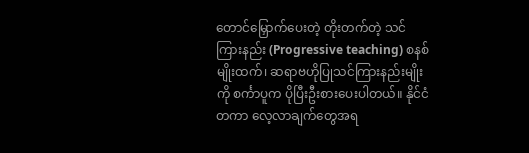တောင်မြှောက်ပေးတဲ့ တိုးတက်တဲ့ သင် ကြားနည်း (Progressive teaching) စနစ်မျိုးထက်၊ ဆရာဗဟိုပြုသင်ကြားနည်းမျိုးကို စင်္ကာပူက ပိုပြီးဦးစားပေးပါတယ်။ နိုင်ငံတကာ လေ့လာချက်တွေအရ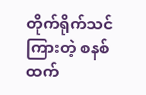တိုက်ရိုက်သင်ကြားတဲ့ စနစ်ထက်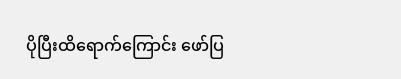ပိုပြီးထိရောက်ကြောင်း ဖော်ပြ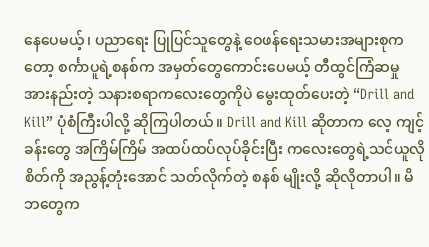နေပေမယ့်၊ ပညာရေး ပြုပြင်သူတွေနဲ့ ဝေဖန်ရေးသမားအများစုကတော့ စင်္ကာပူရဲ့စနစ်က အမှတ်တွေကောင်းပေမယ့် တီထွင်ကြံဆမှု အားနည်းတဲ့ သနားစရာကလေးတွေကိုပဲ မွေးထုတ်ပေးတဲ့ “Drill and Kill” ပုံစံကြီးပါလို့ ဆိုကြပါတယ်။ Drill and Kill ဆိုတာက လေ့ ကျင့်ခန်းတွေ အကြိမ်ကြိမ် အထပ်ထပ်လုပ်ခိုင်းပြီး ကလေးတွေရဲ့သင်ယူလိုစိတ်ကို အညွန့်တုံးအောင် သတ်လိုက်တဲ့ စနစ် မျိုးလို့ ဆိုလိုတာပါ။ မိဘတွေက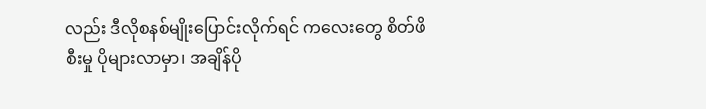လည်း ဒီလိုစနစ်မျိုးပြောင်းလိုက်ရင် ကလေးတွေ စိတ်ဖိစီးမှု ပိုများလာမှာ၊ အချိန်ပို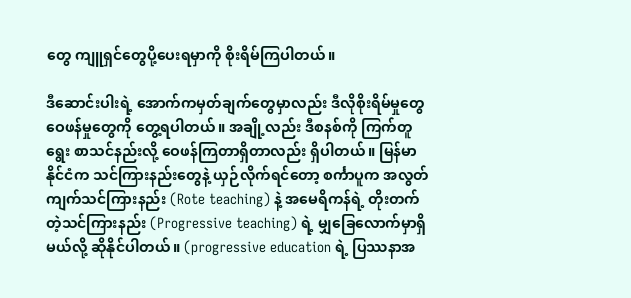တွေ ကျူရှင်တွေပို့ပေးရမှာကို စိုးရိမ်ကြပါတယ်။

ဒီဆောင်းပါးရဲ့ အောက်ကမှတ်ချက်တွေမှာလည်း ဒီလိုစိုးရိမ်မှုတွေ ဝေဖန်မှုတွေကို တွေ့ရပါတယ်။ အချို့လည်း ဒီစနစ်ကို ကြက်တူရွေး စာသင်နည်းလို့ ဝေဖန်ကြတာရှိတာလည်း ရှိပါတယ်။ မြန်မာနိုင်ငံက သင်ကြားနည်းတွေနဲ့ ယှဉ်လိုက်ရင်တော့ စင်္ကာပူက အလွတ်ကျက်သင်ကြားနည်း (Rote teaching) နဲ့ အမေရိကန်ရဲ့ တိုးတက်တဲ့သင်ကြားနည်း (Progressive teaching) ရဲ့ မျှခြေလောက်မှာရှိမယ်လို့ ဆိုနိုင်ပါတယ်။ (progressive education ရဲ့ ပြဿနာအ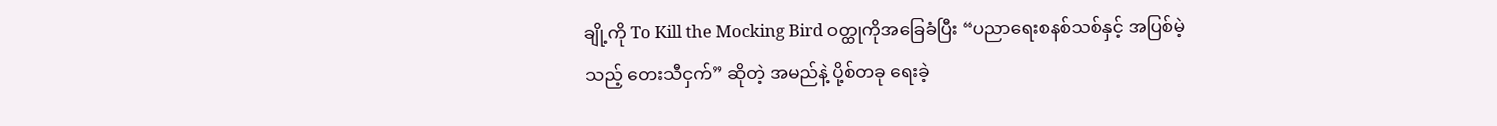ချို့ကို To Kill the Mocking Bird ဝတ္ထုကိုအခြေခံပြီး “ပညာရေးစနစ်သစ်နှင့် အပြစ်မဲ့သည့် တေးသီငှက်” ဆိုတဲ့ အမည်နဲ့ ပို့စ်တခု ရေးခဲ့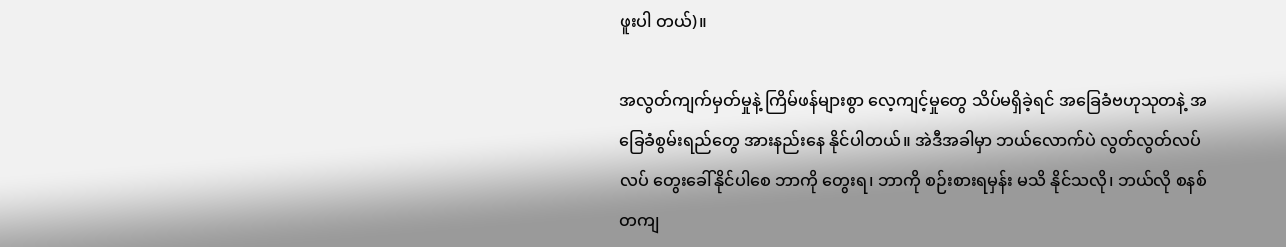ဖူးပါ တယ်)။

အလွတ်ကျက်မှတ်မှုနဲ့ ကြိမ်ဖန်များစွာ လေ့ကျင့်မှုတွေ သိပ်မရှိခဲ့ရင် အခြေခံဗဟုသုတနဲ့ အခြေခံစွမ်းရည်တွေ အားနည်းနေ နိုင်ပါတယ်။ အဲဒီအခါမှာ ဘယ်လောက်ပဲ လွတ်လွတ်လပ်လပ် တွေးခေါ်နိုင်ပါစေ ဘာကို တွေးရ၊ ဘာကို စဉ်းစားရမှန်း မသိ နိုင်သလို၊ ဘယ်လို စနစ်တကျ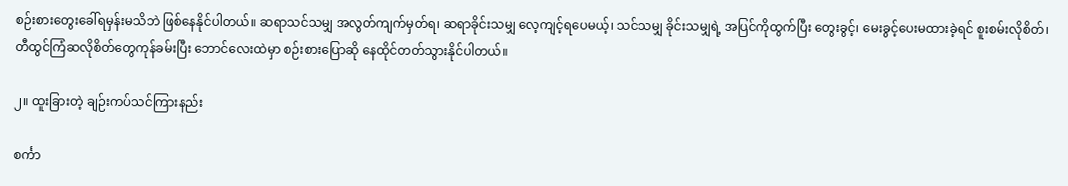စဉ်းစားတွေးခေါ်ရမှန်းမသိဘဲ ဖြစ်နေနိုင်ပါတယ်။ ဆရာသင်သမျှ အလွတ်ကျက်မှတ်ရ၊ ဆရာခိုင်းသမျှ လေ့ကျင့်ရပေမယ့်၊ သင်သမျှ ခိုင်းသမျှရဲ့ အပြင်ကိုထွက်ပြီး တွေးခွင့်၊ မေးခွင့်ပေးမထားခဲ့ရင် စူးစမ်းလိုစိတ်၊ တီထွင်ကြံဆလိုစိတ်တွေကုန်ခမ်းပြီး ဘောင်လေးထဲမှာ စဉ်းစားပြောဆို နေထိုင်တတ်သွားနိုင်ပါတယ်။

၂။ ထူးခြားတဲ့ ချဉ်းကပ်သင်ကြားနည်း

စင်္ကာ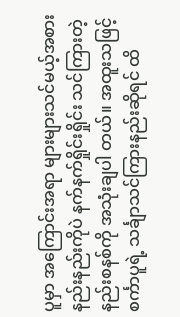ပူမှာ အကြောင်းအရာ များများသင်မယ့်အစား နည်းနည်းကိုပဲ နက်နက်ရှိုင်းရှိုင်း သင်ကြားတဲ့ နည်းစနစ်ကို အသုံးချပါ တယ်။ အထူးသဖြင့် စင်္ကာပူရဲ့ သင်္ချာသင်ကြားနည်းဆိုရင် ထိ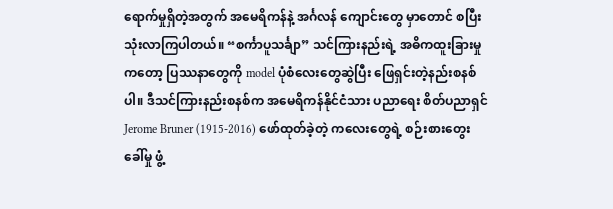ရောက်မှုရှိတဲ့အတွက် အမေရိကန်နဲ့ အင်္ဂလန် ကျောင်းတွေ မှာတောင် စပြီးသုံးလာကြပါတယ်။ “စင်္ကာပူသင်္ချာ” သင်ကြားနည်းရဲ့ အဓိကထူးခြားမှုကတော့ ပြဿနာတွေကို model ပုံစံလေးတွေဆွဲပြီး ဖြေရှင်းတဲ့နည်းစနစ်ပါ။ ဒီသင်ကြားနည်းစနစ်က အမေရိကန်နိုင်ငံသား ပညာရေး စိတ်ပညာရှင် Jerome Bruner (1915-2016) ဖော်ထုတ်ခဲ့တဲ့ ကလေးတွေရဲ့ စဉ်းစားတွေးခေါ်မှု ဖွံ့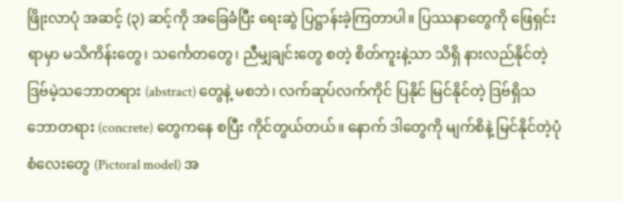ဖြိုးလာပုံ အဆင့် (၃) ဆင့်ကို အခြေခံပြီး ရေးဆွဲ ပြဋ္ဌာန်းခဲ့ကြတာပါ။ ပြဿနာတွေကို ဖြေရှင်းရာမှာ မသိကိန်းတွေ၊ သင်္ကေတတွေ၊ ညီမျှချင်းတွေ စတဲ့ စိတ်ကူးနဲ့သာ သိရှိ နားလည်နိုင်တဲ့ ဒြဗ်မဲ့သဘောတရား (abstract) တွေနဲ့ မစဘဲ၊ လက်ဆုပ်လက်ကိုင် ပြနိုင် မြင်နိုင်တဲ့ ဒြဗ်ရှိသဘောတရား (concrete) တွေကနေ စပြီး ကိုင်တွယ်တယ်။ နောက် ဒါတွေကို မျက်စိနဲ့ မြင်နိုင်တဲ့ပုံစံလေးတွေ (Pictoral model) အ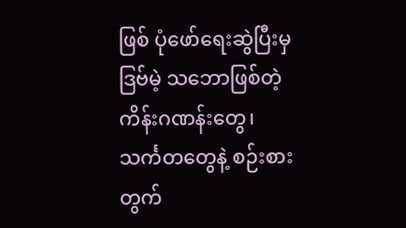ဖြစ် ပုံဖော်ရေးဆွဲပြီးမှ ဒြဗ်မဲ့ သဘောဖြစ်တဲ့ ကိန်းဂဏန်းတွေ၊ သင်္ကတတွေနဲ့ စဉ်းစားတွက်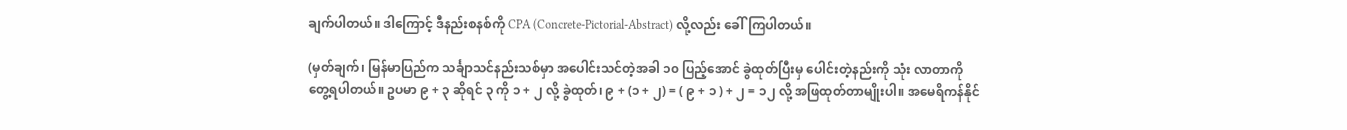ချက်ပါတယ်။ ဒါကြောင့် ဒီနည်းစနစ်ကို CPA (Concrete-Pictorial-Abstract) လို့လည်း ခေါ်ကြပါတယ်။

(မှတ်ချက်၊ မြန်မာပြည်က သင်္ချာသင်နည်းသစ်မှာ အပေါင်းသင်တဲ့အခါ ၁၀ ပြည့်အောင် ခွဲထုတ်ပြီးမှ ပေါင်းတဲ့နည်းကို သုံး လာတာကို တွေ့ရပါတယ်။ ဥပမာ ၉ + ၃ ဆိုရင် ၃ ကို ၁ + ၂ လို့ ခွဲထုတ်၊ ၉ + (၁ + ၂) = ( ၉ + ၁ ) + ၂ = ၁၂ လို့ အဖြထုတ်တာမျိုးပါ။ အမေရိကန်နိုင်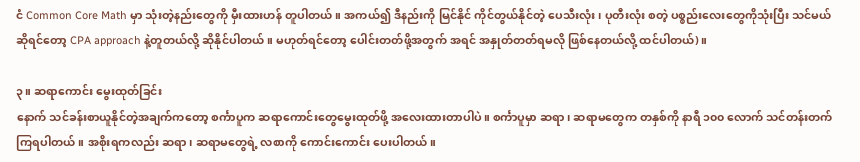ငံ Common Core Math မှာ သုံးတဲ့နည်းတွေကို မှီးထားဟန် တူပါတယ်။ အကယ်၍ ဒီနည်းကို မြင်နိုင် ကိုင်တွယ်နိုင်တဲ့ ပေသီးလုံး၊ ပုတီးလုံး စတဲ့ ပစ္စည်းလေးတွေကိုသုံးပြီး သင်မယ်ဆိုရင်တော့ CPA approach နဲ့တူတယ်လို့ ဆိုနိုင်ပါတယ်။ မဟုတ်ရင်တော့ ပေါင်းတတ်ဖို့အတွက် အရင် အနှုတ်တတ်ရမလို ဖြစ်နေတယ်လို့ ထင်ပါတယ်)။

၃။ ဆရာကောင်း မွေးထုတ်ခြင်း
နောက် သင်ခန်းစာယူနိုင်တဲ့အချက်ကတော့ စင်္ကာပူက ဆရာကောင်းတွေမွေးထုတ်ဖို့ အလေးထားတာပါပဲ။ စင်္ကာပူမှာ ဆရာ၊ ဆရာမတွေက တနှစ်ကို နာရီ ၁၀၀ လောက် သင်တန်းတက်ကြရပါတယ်။ အစိုးရကလည်း ဆရာ၊ ဆရာမတွေရဲ့ လစာကို ကောင်းကောင်း ပေးပါတယ်။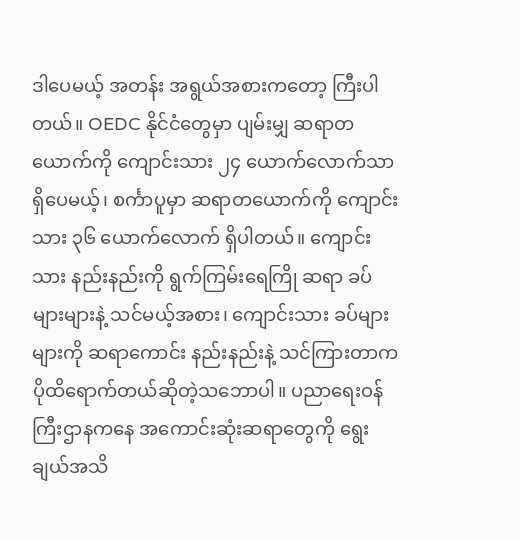ဒါပေမယ့် အတန်း အရွယ်အစားကတော့ ကြီးပါတယ်။ OEDC နိုင်ငံတွေမှာ ပျမ်းမျှ ဆရာတယောက်ကို ကျောင်းသား ၂၄ ယောက်လောက်သာ ရှိပေမယ့်၊ စင်္ကာပူမှာ ဆရာတယောက်ကို ကျောင်းသား ၃၆ ယောက်လောက် ရှိပါတယ်။ ကျောင်းသား နည်းနည်းကို ရွက်ကြမ်းရေကြို ဆရာ ခပ်များများနဲ့ သင်မယ့်အစား၊ ကျောင်းသား ခပ်များများကို ဆရာကောင်း နည်းနည်းနဲ့ သင်ကြားတာက ပိုထိရောက်တယ်ဆိုတဲ့သဘောပါ။ ပညာရေးဝန်ကြီးဌာနကနေ အကောင်းဆုံးဆရာတွေကို ရွေးချယ်အသိ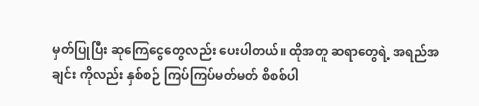မှတ်ပြုပြီး ဆုကြေငွေတွေလည်း ပေးပါတယ်။ ထိုအတူ ဆရာတွေရဲ့ အရည်အချင်း ကိုလည်း နှစ်စဉ် ကြပ်ကြပ်မတ်မတ် စိစစ်ပါ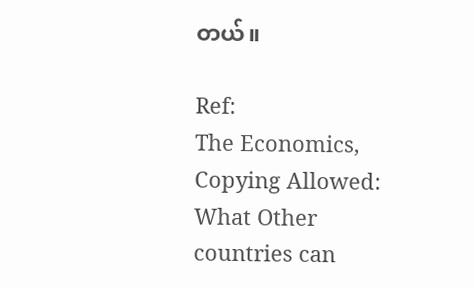တယ်။

Ref:
The Economics, Copying Allowed: What Other countries can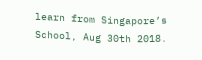learn from Singapore’s School, Aug 30th 2018.